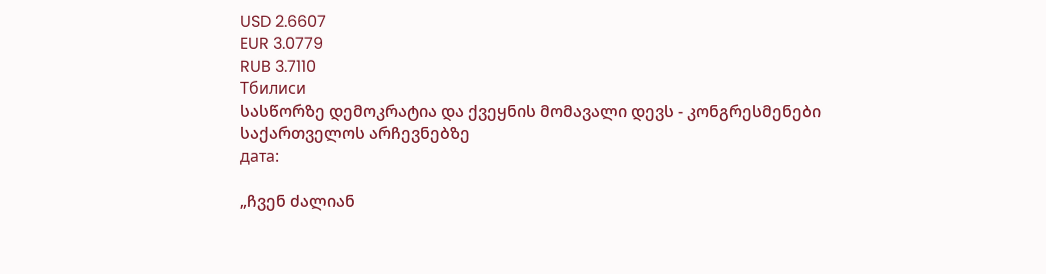USD 2.6607
EUR 3.0779
RUB 3.7110
Тбилиси
სასწორზე დემოკრატია და ქვეყნის მომავალი დევს - კონგრესმენები საქართველოს არჩევნებზე
дата:

„ჩვენ ძალიან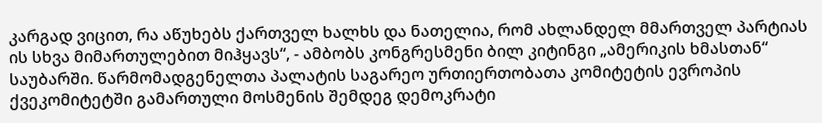კარგად ვიცით, რა აწუხებს ქართველ ხალხს და ნათელია, რომ ახლანდელ მმართველ პარტიას ის სხვა მიმართულებით მიჰყავს“, - ამბობს კონგრესმენი ბილ კიტინგი „ამერიკის ხმასთან“ საუბარში. წარმომადგენელთა პალატის საგარეო ურთიერთობათა კომიტეტის ევროპის ქვეკომიტეტში გამართული მოსმენის შემდეგ დემოკრატი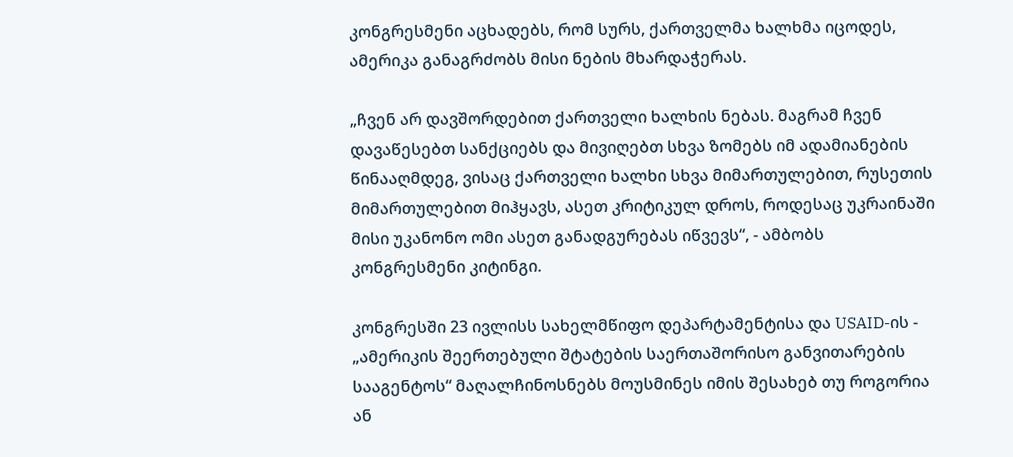კონგრესმენი აცხადებს, რომ სურს, ქართველმა ხალხმა იცოდეს, ამერიკა განაგრძობს მისი ნების მხარდაჭერას.

„ჩვენ არ დავშორდებით ქართველი ხალხის ნებას. მაგრამ ჩვენ დავაწესებთ სანქციებს და მივიღებთ სხვა ზომებს იმ ადამიანების წინააღმდეგ, ვისაც ქართველი ხალხი სხვა მიმართულებით, რუსეთის მიმართულებით მიჰყავს, ასეთ კრიტიკულ დროს, როდესაც უკრაინაში მისი უკანონო ომი ასეთ განადგურებას იწვევს“, - ამბობს კონგრესმენი კიტინგი.

კონგრესში 23 ივლისს სახელმწიფო დეპარტამენტისა და USAID-ის - „ამერიკის შეერთებული შტატების საერთაშორისო განვითარების სააგენტოს“ მაღალჩინოსნებს მოუსმინეს იმის შესახებ თუ როგორია ან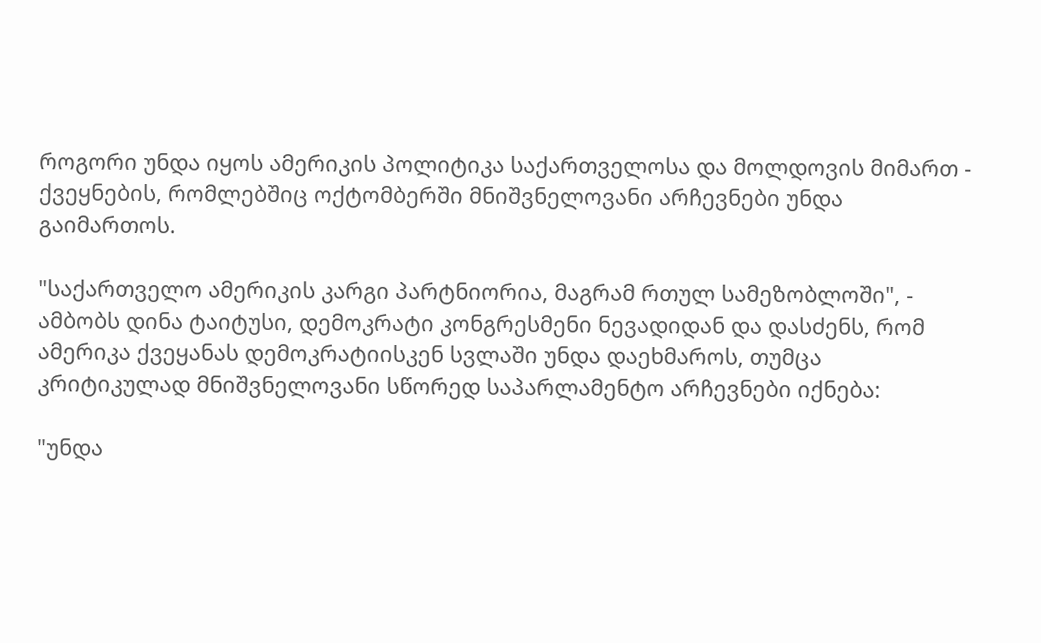როგორი უნდა იყოს ამერიკის პოლიტიკა საქართველოსა და მოლდოვის მიმართ - ქვეყნების, რომლებშიც ოქტომბერში მნიშვნელოვანი არჩევნები უნდა გაიმართოს.

"საქართველო ამერიკის კარგი პარტნიორია, მაგრამ რთულ სამეზობლოში", - ამბობს დინა ტაიტუსი, დემოკრატი კონგრესმენი ნევადიდან და დასძენს, რომ ამერიკა ქვეყანას დემოკრატიისკენ სვლაში უნდა დაეხმაროს, თუმცა კრიტიკულად მნიშვნელოვანი სწორედ საპარლამენტო არჩევნები იქნება:

"უნდა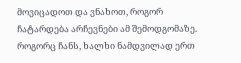მოვიცადოთ და ვნახოთ, როგორ ჩატარდება არჩევნები ამ შემოდგომაზე. როგორც ჩანს, ხალხი ნამდვილად ერთ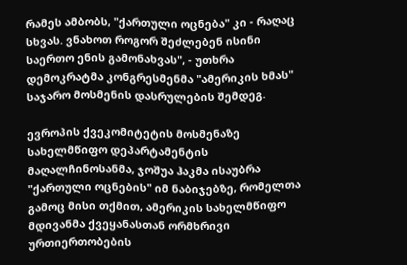რამეს ამბობს, "ქართული ოცნება" კი - რაღაც სხვას. ვნახოთ როგორ შეძლებენ ისინი საერთო ენის გამონახვას", - უთხრა დემოკრატმა კონგრესმენმა "ამერიკის ხმას" საჯარო მოსმენის დასრულების შემდეგ.

ევროპის ქვეკომიტეტის მოსმენაზე სახელმწიფო დეპარტამენტის მაღალჩინოსანმა, ჯოშუა ჰაკმა ისაუბრა "ქართული ოცნების" იმ ნაბიჯებზე, რომელთა გამოც მისი თქმით, ამერიკის სახელმწიფო მდივანმა ქვეყანასთან ორმხრივი ურთიერთობების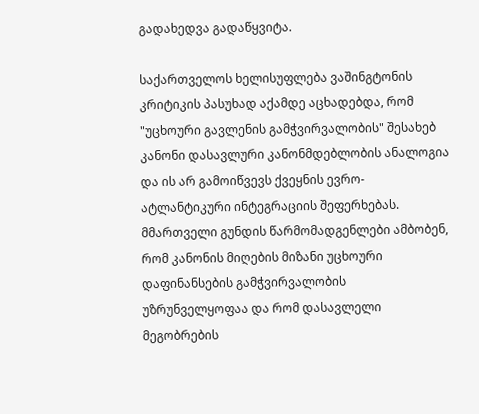გადახედვა გადაწყვიტა.

საქართველოს ხელისუფლება ვაშინგტონის კრიტიკის პასუხად აქამდე აცხადებდა, რომ "უცხოური გავლენის გამჭვირვალობის" შესახებ კანონი დასავლური კანონმდებლობის ანალოგია და ის არ გამოიწვევს ქვეყნის ევრო-ატლანტიკური ინტეგრაციის შეფერხებას. მმართველი გუნდის წარმომადგენლები ამბობენ, რომ კანონის მიღების მიზანი უცხოური დაფინანსების გამჭვირვალობის უზრუნველყოფაა და რომ დასავლელი მეგობრების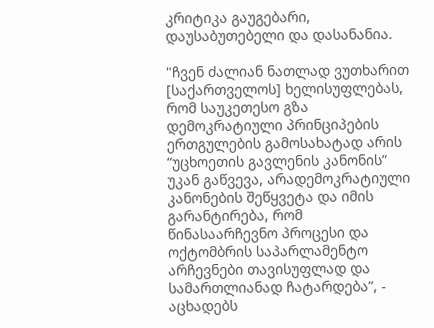კრიტიკა გაუგებარი, დაუსაბუთებელი და დასანანია.

"ჩვენ ძალიან ნათლად ვუთხარით [საქართველოს] ხელისუფლებას, რომ საუკეთესო გზა დემოკრატიული პრინციპების ერთგულების გამოსახატად არის “უცხოეთის გავლენის კანონის” უკან გაწვევა, არადემოკრატიული კანონების შეწყვეტა და იმის გარანტირება, რომ წინასაარჩევნო პროცესი და ოქტომბრის საპარლამენტო არჩევნები თავისუფლად და სამართლიანად ჩატარდება”, - აცხადებს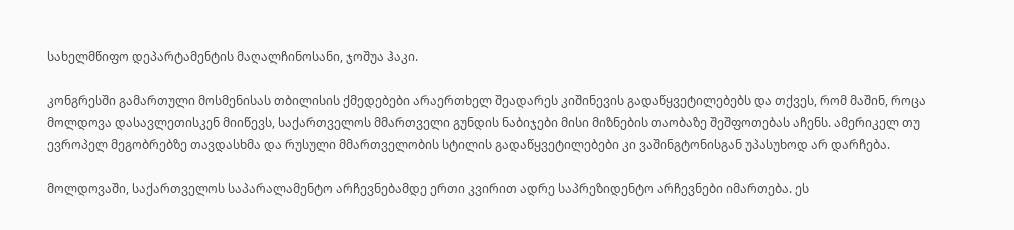სახელმწიფო დეპარტამენტის მაღალჩინოსანი, ჯოშუა ჰაკი.

კონგრესში გამართული მოსმენისას თბილისის ქმედებები არაერთხელ შეადარეს კიშინევის გადაწყვეტილებებს და თქვეს, რომ მაშინ, როცა მოლდოვა დასავლეთისკენ მიიწევს, საქართველოს მმართველი გუნდის ნაბიჯები მისი მიზნების თაობაზე შეშფოთებას აჩენს. ამერიკელ თუ ევროპელ მეგობრებზე თავდასხმა და რუსული მმართველობის სტილის გადაწყვეტილებები კი ვაშინგტონისგან უპასუხოდ არ დარჩება.

მოლდოვაში, საქართველოს საპარალამენტო არჩევნებამდე ერთი კვირით ადრე საპრეზიდენტო არჩევნები იმართება. ეს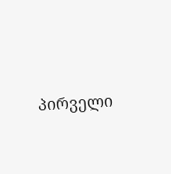პირველი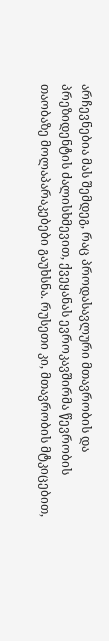არჩევნებია მას შემდეგ, რაც პროდასავლური მთავრობის და პრეზიდენტის ძალისხმევით, ქვეყანას ევროკავშირმა წევრობის თაობაზე მოლაპარაკებები გაუხსნა. რუსეთი კი, მთავრობის მტკიცებით,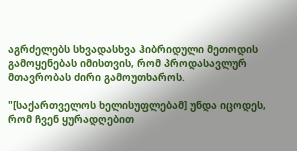აგრძელებს სხვადასხვა ჰიბრიდული მეთოდის გამოყენებას იმისთვის, რომ პროდასავლურ მთავრობას ძირი გამოუთხაროს.

"[საქართველოს ხელისუფლებამ] უნდა იცოდეს, რომ ჩვენ ყურადღებით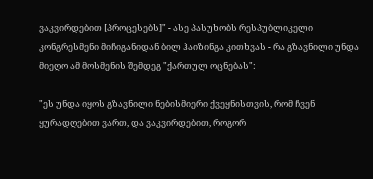ვაკვირდებით [პროცესებს]" - ასე პასუხობს რესპუბლიკელი კონგრესმენი მიჩიგანიდან ბილ ჰაიზინგა კითხვას - რა გზავნილი უნდა მიეღო ამ მოსმენის შემდეგ "ქართულ ოცნებას":

"ეს უნდა იყოს გზავნილი ნებისმიერი ქვეყნისთვის, რომ ჩვენ ყურადღებით ვართ, და ვაკვირდებით, როგორ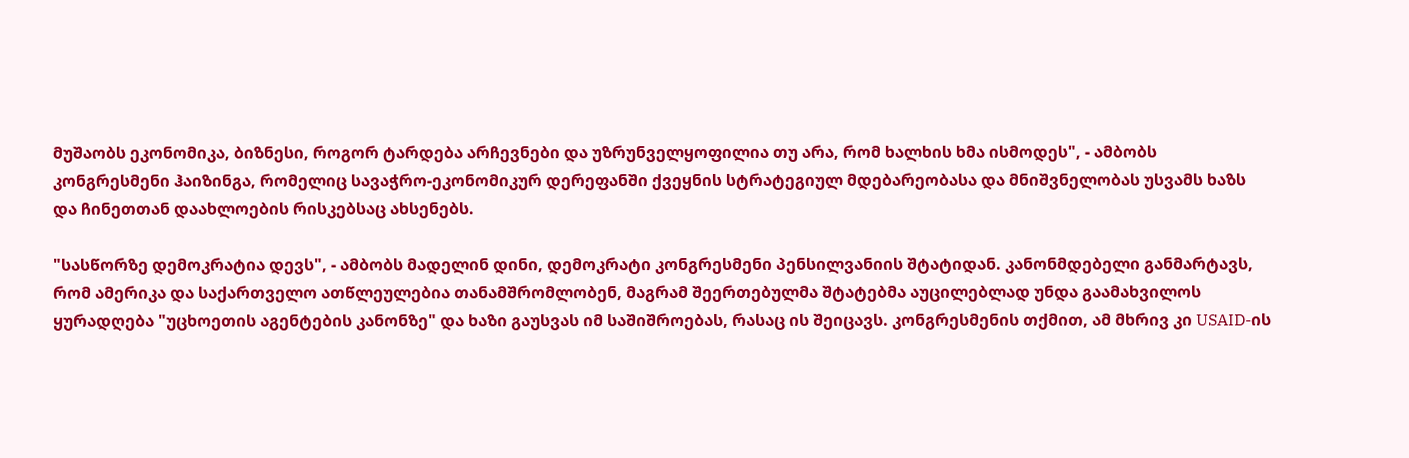მუშაობს ეკონომიკა, ბიზნესი, როგორ ტარდება არჩევნები და უზრუნველყოფილია თუ არა, რომ ხალხის ხმა ისმოდეს", - ამბობს კონგრესმენი ჰაიზინგა, რომელიც სავაჭრო-ეკონომიკურ დერეფანში ქვეყნის სტრატეგიულ მდებარეობასა და მნიშვნელობას უსვამს ხაზს და ჩინეთთან დაახლოების რისკებსაც ახსენებს.

"სასწორზე დემოკრატია დევს", - ამბობს მადელინ დინი, დემოკრატი კონგრესმენი პენსილვანიის შტატიდან. კანონმდებელი განმარტავს, რომ ამერიკა და საქართველო ათწლეულებია თანამშრომლობენ, მაგრამ შეერთებულმა შტატებმა აუცილებლად უნდა გაამახვილოს ყურადღება "უცხოეთის აგენტების კანონზე" და ხაზი გაუსვას იმ საშიშროებას, რასაც ის შეიცავს. კონგრესმენის თქმით, ამ მხრივ კი USAID-ის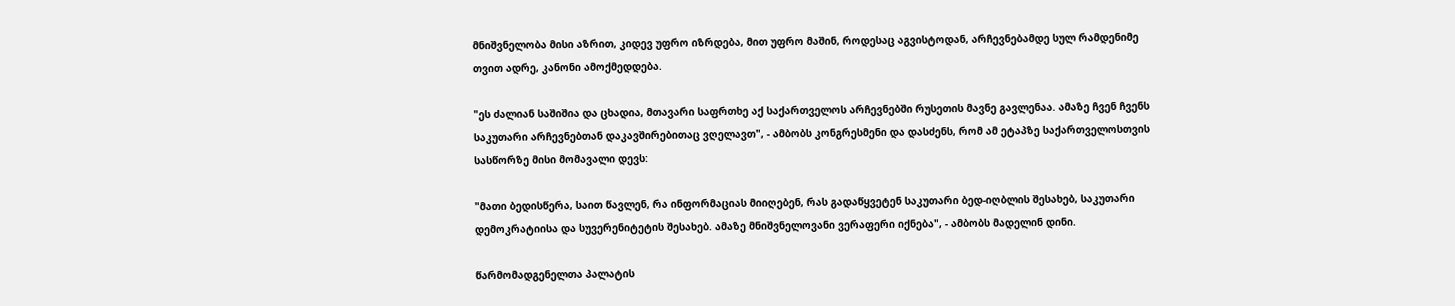მნიშვნელობა მისი აზრით, კიდევ უფრო იზრდება, მით უფრო მაშინ, როდესაც აგვისტოდან, არჩევნებამდე სულ რამდენიმე თვით ადრე, კანონი ამოქმედდება.

"ეს ძალიან საშიშია და ცხადია, მთავარი საფრთხე აქ საქართველოს არჩევნებში რუსეთის მავნე გავლენაა. ამაზე ჩვენ ჩვენს საკუთარი არჩევნებთან დაკავშირებითაც ვღელავთ", - ამბობს კონგრესმენი და დასძენს, რომ ამ ეტაპზე საქართველოსთვის სასწორზე მისი მომავალი დევს:

"მათი ბედისწერა, საით წავლენ, რა ინფორმაციას მიიღებენ, რას გადაწყვეტენ საკუთარი ბედ-იღბლის შესახებ, საკუთარი დემოკრატიისა და სუვერენიტეტის შესახებ. ამაზე მნიშვნელოვანი ვერაფერი იქნება", - ამბობს მადელინ დინი.

წარმომადგენელთა პალატის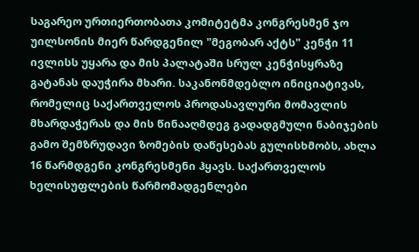საგარეო ურთიერთობათა კომიტეტმა კონგრესმენ ჯო უილსონის მიერ წარდგენილ "მეგობარ აქტს" კენჭი 11 ივლისს უყარა და მის პალატაში სრულ კენჭისყრაზე გატანას დაუჭირა მხარი. საკანონმდებლო ინიციატივას, რომელიც საქართველოს პროდასავლური მომავლის მხარდაჭერას და მის წინააღმდეგ გადადგმული ნაბიჯების გამო შემზრუდავი ზომების დაწესებას გულისხმობს, ახლა 16 წარმდგენი კონგრესმენი ჰყავს. საქართველოს ხელისუფლების წარმომადგენლები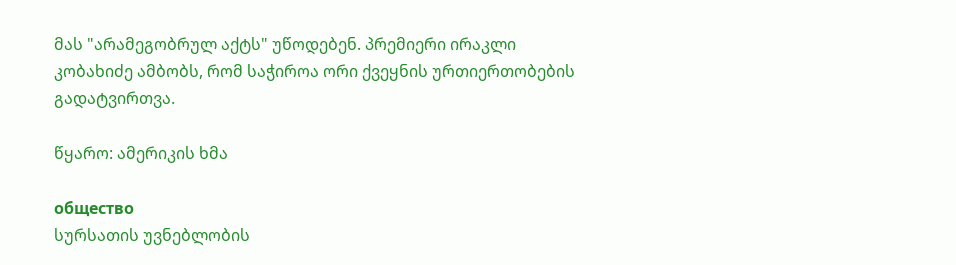მას "არამეგობრულ აქტს" უწოდებენ. პრემიერი ირაკლი კობახიძე ამბობს, რომ საჭიროა ორი ქვეყნის ურთიერთობების გადატვირთვა.

წყარო: ამერიკის ხმა

общество
სურსათის უვნებლობის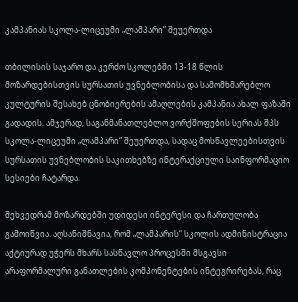კამპანიას სკოლა-ლიცეუმი „ლამპარი“ შეუერთდა

თბილისის საჯარო და კერძო სკოლებში 13-18 წლის მოზარდებისთვის სურსათის უვნებლობისა და სამომხმარებლო კულტურის შესახებ ცნობიერების ამაღლების კამპანია ახალ ფაზაში გადადის. ამჯერად, საგანმანათლებლო ვორქშოფების სერიას შპს სკოლა-ლიცეუმი „ლამპარი“ შეუერთდა, სადაც მოსწავლეებისთვის სურსათის უვნებლობის საკითხებზე ინტერაქციული საინფორმაციო სესიები ჩატარდა.

შეხვედრამ მოზარდებში უდიდესი ინტერესი და ჩართულობა გამოიწვია. აღსანიშნავია, რომ „ლამპარის“ სკოლის ადმინისტრაცია აქტიურად უჭერს მხარს სასწავლო პროცესში მსგავსი არაფორმალური განათლების კომპონენტების ინტეგრირებას, რაც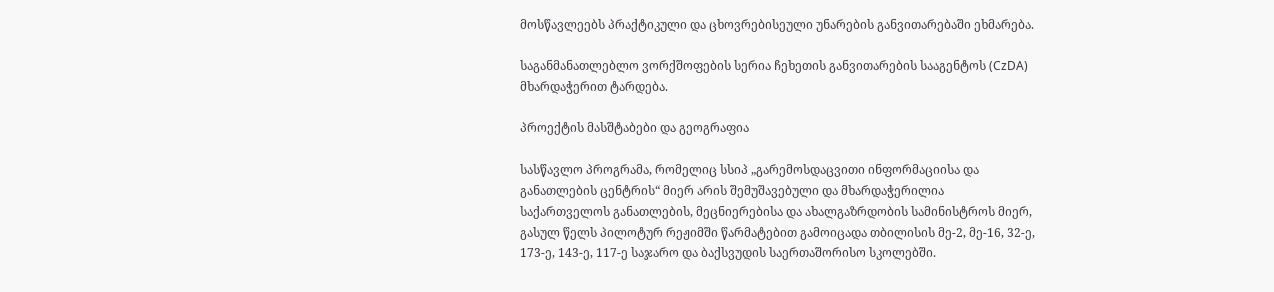მოსწავლეებს პრაქტიკული და ცხოვრებისეული უნარების განვითარებაში ეხმარება.

საგანმანათლებლო ვორქშოფების სერია ჩეხეთის განვითარების სააგენტოს (CzDA) მხარდაჭერით ტარდება.

პროექტის მასშტაბები და გეოგრაფია

სასწავლო პროგრამა, რომელიც სსიპ „გარემოსდაცვითი ინფორმაციისა და განათლების ცენტრის“ მიერ არის შემუშავებული და მხარდაჭერილია საქართველოს განათლების, მეცნიერებისა და ახალგაზრდობის სამინისტროს მიერ, გასულ წელს პილოტურ რეჟიმში წარმატებით გამოიცადა თბილისის მე-2, მე-16, 32-ე, 173-ე, 143-ე, 117-ე საჯარო და ბაქსვუდის საერთაშორისო სკოლებში.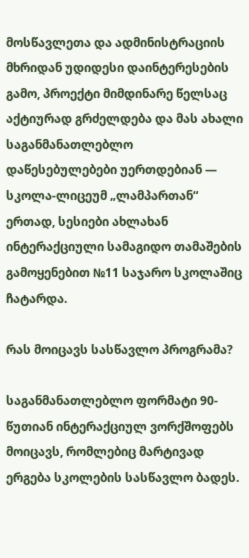მოსწავლეთა და ადმინისტრაციის მხრიდან უდიდესი დაინტერესების გამო, პროექტი მიმდინარე წელსაც აქტიურად გრძელდება და მას ახალი საგანმანათლებლო დაწესებულებები უერთდებიან — სკოლა-ლიცეუმ „ლამპართან“ ერთად, სესიები ახლახან ინტერაქციული სამაგიდო თამაშების გამოყენებით №11 საჯარო სკოლაშიც ჩატარდა.

რას მოიცავს სასწავლო პროგრამა?

საგანმანათლებლო ფორმატი 90-წუთიან ინტერაქციულ ვორქშოფებს მოიცავს, რომლებიც მარტივად ერგება სკოლების სასწავლო ბადეს.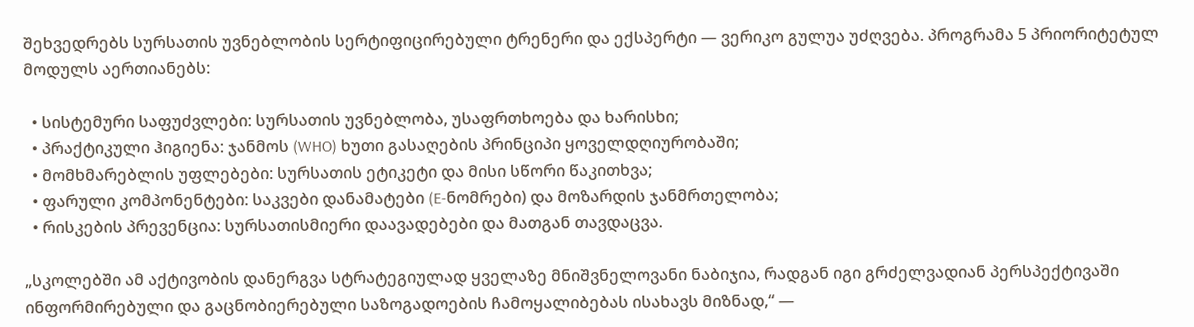შეხვედრებს სურსათის უვნებლობის სერტიფიცირებული ტრენერი და ექსპერტი — ვერიკო გულუა უძღვება. პროგრამა 5 პრიორიტეტულ მოდულს აერთიანებს:

  • სისტემური საფუძვლები: სურსათის უვნებლობა, უსაფრთხოება და ხარისხი;
  • პრაქტიკული ჰიგიენა: ჯანმოს (WHO) ხუთი გასაღების პრინციპი ყოველდღიურობაში;
  • მომხმარებლის უფლებები: სურსათის ეტიკეტი და მისი სწორი წაკითხვა;
  • ფარული კომპონენტები: საკვები დანამატები (E-ნომრები) და მოზარდის ჯანმრთელობა;
  • რისკების პრევენცია: სურსათისმიერი დაავადებები და მათგან თავდაცვა.

„სკოლებში ამ აქტივობის დანერგვა სტრატეგიულად ყველაზე მნიშვნელოვანი ნაბიჯია, რადგან იგი გრძელვადიან პერსპექტივაში ინფორმირებული და გაცნობიერებული საზოგადოების ჩამოყალიბებას ისახავს მიზნად,“ —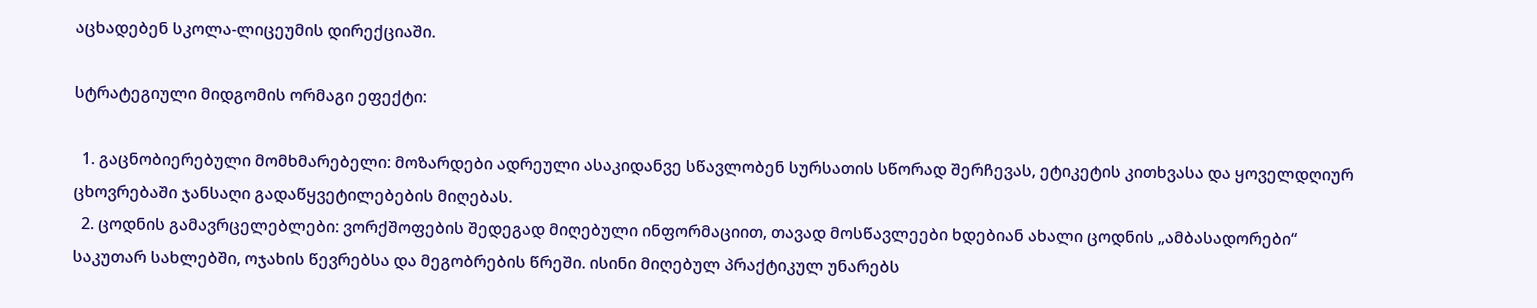აცხადებენ სკოლა-ლიცეუმის დირექციაში.

სტრატეგიული მიდგომის ორმაგი ეფექტი:

  1. გაცნობიერებული მომხმარებელი: მოზარდები ადრეული ასაკიდანვე სწავლობენ სურსათის სწორად შერჩევას, ეტიკეტის კითხვასა და ყოველდღიურ ცხოვრებაში ჯანსაღი გადაწყვეტილებების მიღებას.
  2. ცოდნის გამავრცელებლები: ვორქშოფების შედეგად მიღებული ინფორმაციით, თავად მოსწავლეები ხდებიან ახალი ცოდნის „ამბასადორები“ საკუთარ სახლებში, ოჯახის წევრებსა და მეგობრების წრეში. ისინი მიღებულ პრაქტიკულ უნარებს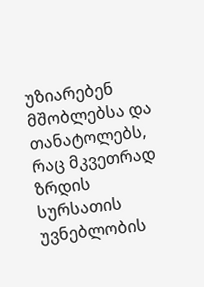უზიარებენ მშობლებსა და თანატოლებს, რაც მკვეთრად ზრდის სურსათის უვნებლობის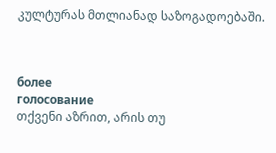კულტურას მთლიანად საზოგადოებაში.



более
голосование
თქვენი აზრით, არის თუ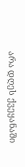არა დღეს ქვეყანაში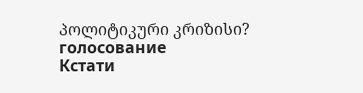პოლიტიკური კრიზისი?
голосование
Кстати